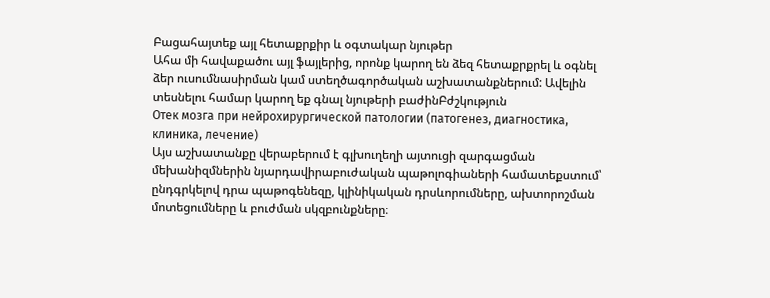Բացահայտեք այլ հետաքրքիր և օգտակար նյութեր
Ահա մի հավաքածու այլ ֆայլերից, որոնք կարող են ձեզ հետաքրքրել և օգնել ձեր ուսումնասիրման կամ ստեղծագործական աշխատանքներում: Ավելին տեսնելու համար կարող եք գնալ նյութերի բաժինԲժշկություն
Отек мозга при нейрохирургической патологии (патогенез, диагностика, клиника, лечение)
Այս աշխատանքը վերաբերում է գլխուղեղի այտուցի զարգացման մեխանիզմներին նյարդավիրաբուժական պաթոլոգիաների համատեքստում՝ ընդգրկելով դրա պաթոգենեզը, կլինիկական դրսևորումները, ախտորոշման մոտեցումները և բուժման սկզբունքները։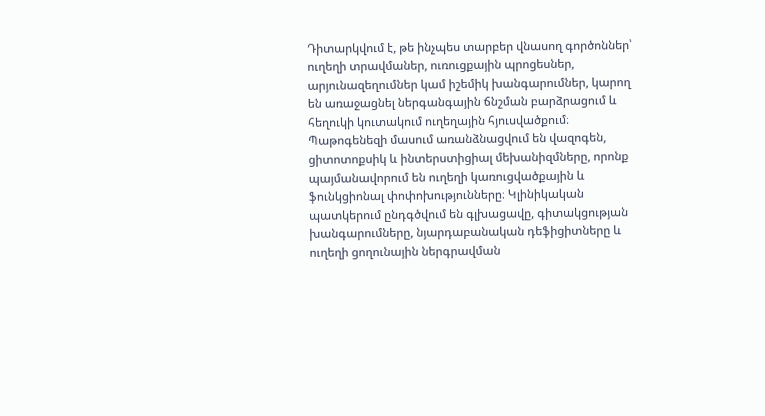Դիտարկվում է, թե ինչպես տարբեր վնասող գործոններ՝ ուղեղի տրավմաներ, ուռուցքային պրոցեսներ, արյունազեղումներ կամ իշեմիկ խանգարումներ, կարող են առաջացնել ներգանգային ճնշման բարձրացում և հեղուկի կուտակում ուղեղային հյուսվածքում։ Պաթոգենեզի մասում առանձնացվում են վազոգեն, ցիտոտոքսիկ և ինտերստիցիալ մեխանիզմները, որոնք պայմանավորում են ուղեղի կառուցվածքային և ֆունկցիոնալ փոփոխությունները։ Կլինիկական պատկերում ընդգծվում են գլխացավը, գիտակցության խանգարումները, նյարդաբանական դեֆիցիտները և ուղեղի ցողունային ներգրավման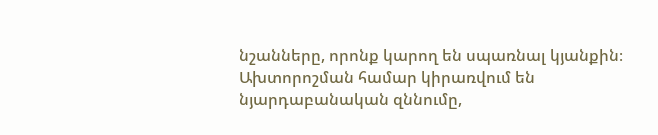նշանները, որոնք կարող են սպառնալ կյանքին։ Ախտորոշման համար կիրառվում են նյարդաբանական զննումը,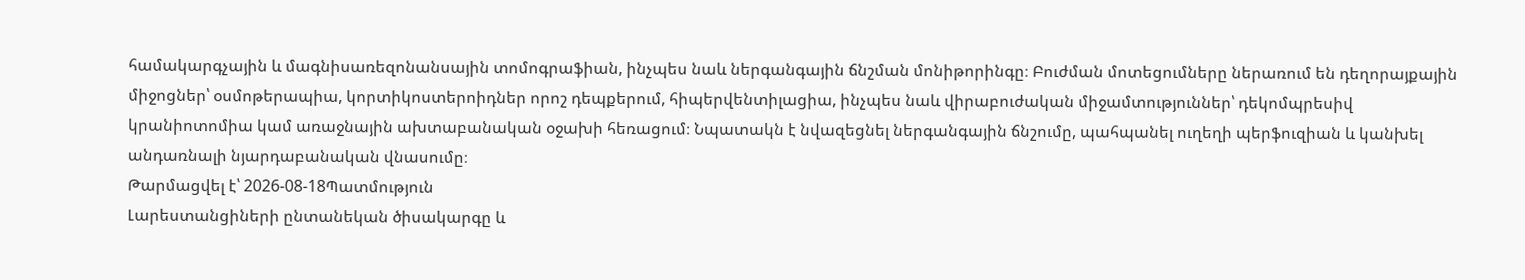համակարգչային և մագնիսառեզոնանսային տոմոգրաֆիան, ինչպես նաև ներգանգային ճնշման մոնիթորինգը։ Բուժման մոտեցումները ներառում են դեղորայքային միջոցներ՝ օսմոթերապիա, կորտիկոստերոիդներ որոշ դեպքերում, հիպերվենտիլացիա, ինչպես նաև վիրաբուժական միջամտություններ՝ դեկոմպրեսիվ կրանիոտոմիա կամ առաջնային ախտաբանական օջախի հեռացում։ Նպատակն է նվազեցնել ներգանգային ճնշումը, պահպանել ուղեղի պերֆուզիան և կանխել անդառնալի նյարդաբանական վնասումը։
Թարմացվել է՝ 2026-08-18Պատմություն
Լարեստանցիների ընտանեկան ծիսակարգը և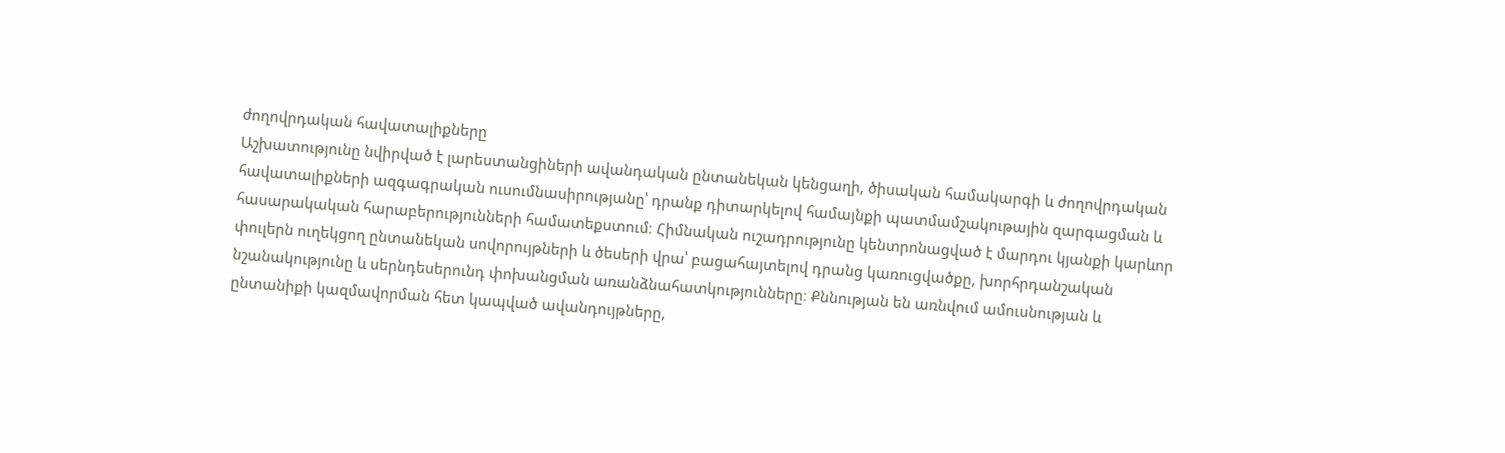ժողովրդական հավատալիքները
Աշխատությունը նվիրված է լարեստանցիների ավանդական ընտանեկան կենցաղի, ծիսական համակարգի և ժողովրդական հավատալիքների ազգագրական ուսումնասիրությանը՝ դրանք դիտարկելով համայնքի պատմամշակութային զարգացման և հասարակական հարաբերությունների համատեքստում։ Հիմնական ուշադրությունը կենտրոնացված է մարդու կյանքի կարևոր փուլերն ուղեկցող ընտանեկան սովորույթների և ծեսերի վրա՝ բացահայտելով դրանց կառուցվածքը, խորհրդանշական նշանակությունը և սերնդեսերունդ փոխանցման առանձնահատկությունները։ Քննության են առնվում ամուսնության և ընտանիքի կազմավորման հետ կապված ավանդույթները,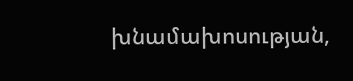խնամախոսության,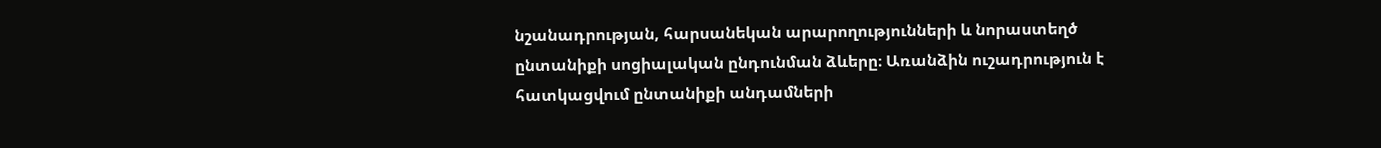նշանադրության, հարսանեկան արարողությունների և նորաստեղծ ընտանիքի սոցիալական ընդունման ձևերը։ Առանձին ուշադրություն է հատկացվում ընտանիքի անդամների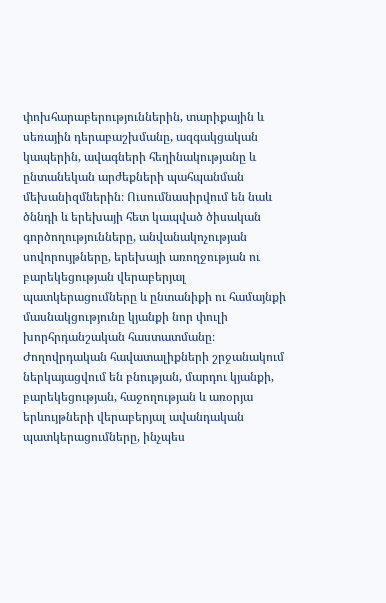փոխհարաբերություններին, տարիքային և սեռային դերաբաշխմանը, ազգակցական կապերին, ավագների հեղինակությանը և ընտանեկան արժեքների պահպանման մեխանիզմներին։ Ուսումնասիրվում են նաև ծննդի և երեխայի հետ կապված ծիսական գործողությունները, անվանակոչության սովորույթները, երեխայի առողջության ու բարեկեցության վերաբերյալ պատկերացումները և ընտանիքի ու համայնքի մասնակցությունը կյանքի նոր փուլի խորհրդանշական հաստատմանը։ Ժողովրդական հավատալիքների շրջանակում ներկայացվում են բնության, մարդու կյանքի, բարեկեցության, հաջողության և առօրյա երևույթների վերաբերյալ ավանդական պատկերացումները, ինչպես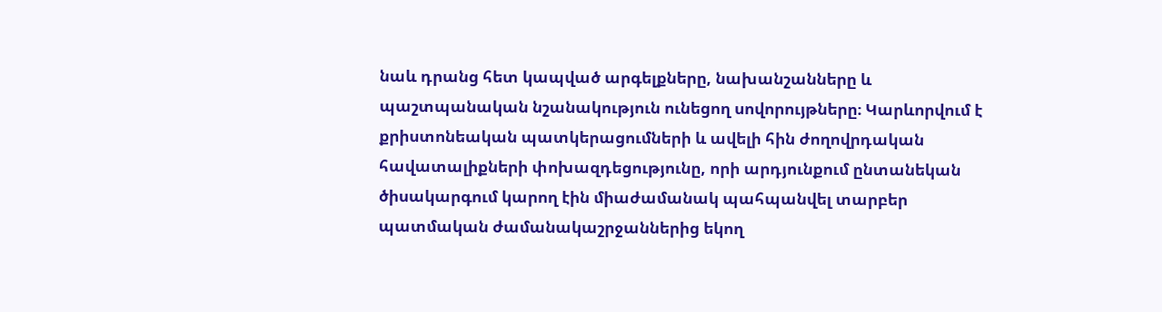նաև դրանց հետ կապված արգելքները, նախանշանները և պաշտպանական նշանակություն ունեցող սովորույթները։ Կարևորվում է քրիստոնեական պատկերացումների և ավելի հին ժողովրդական հավատալիքների փոխազդեցությունը, որի արդյունքում ընտանեկան ծիսակարգում կարող էին միաժամանակ պահպանվել տարբեր պատմական ժամանակաշրջաններից եկող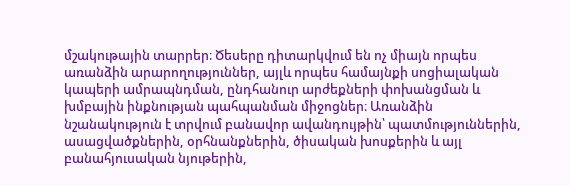մշակութային տարրեր։ Ծեսերը դիտարկվում են ոչ միայն որպես առանձին արարողություններ, այլև որպես համայնքի սոցիալական կապերի ամրապնդման, ընդհանուր արժեքների փոխանցման և խմբային ինքնության պահպանման միջոցներ։ Առանձին նշանակություն է տրվում բանավոր ավանդույթին՝ պատմություններին, ասացվածքներին, օրհնանքներին, ծիսական խոսքերին և այլ բանահյուսական նյութերին,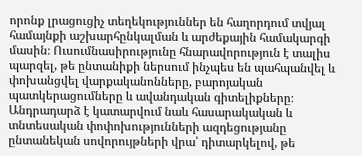որոնք լրացուցիչ տեղեկություններ են հաղորդում տվյալ համայնքի աշխարհընկալման և արժեքային համակարգի մասին։ Ուսումնասիրությունը հնարավորություն է տալիս պարզել, թե ընտանիքի ներսում ինչպես են պահպանվել և փոխանցվել վարքականոնները, բարոյական պատկերացումները և ավանդական գիտելիքները։ Անդրադարձ է կատարվում նաև հասարակական և տնտեսական փոփոխությունների ազդեցությանը ընտանեկան սովորույթների վրա՝ դիտարկելով, թե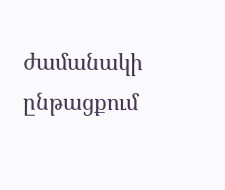ժամանակի ընթացքում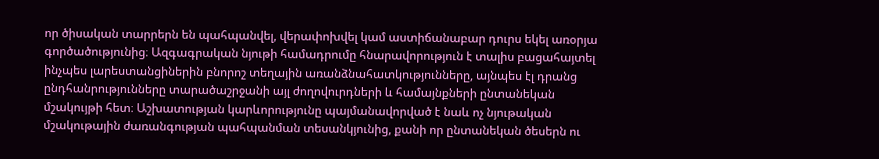որ ծիսական տարրերն են պահպանվել, վերափոխվել կամ աստիճանաբար դուրս եկել առօրյա գործածությունից։ Ազգագրական նյութի համադրումը հնարավորություն է տալիս բացահայտել ինչպես լարեստանցիներին բնորոշ տեղային առանձնահատկությունները, այնպես էլ դրանց ընդհանրությունները տարածաշրջանի այլ ժողովուրդների և համայնքների ընտանեկան մշակույթի հետ։ Աշխատության կարևորությունը պայմանավորված է նաև ոչ նյութական մշակութային ժառանգության պահպանման տեսանկյունից, քանի որ ընտանեկան ծեսերն ու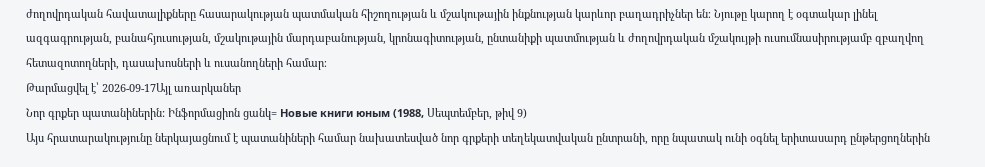ժողովրդական հավատալիքները հասարակության պատմական հիշողության և մշակութային ինքնության կարևոր բաղադրիչներ են։ Նյութը կարող է օգտակար լինել ազգագրության, բանահյուսության, մշակութային մարդաբանության, կրոնագիտության, ընտանիքի պատմության և ժողովրդական մշակույթի ուսումնասիրությամբ զբաղվող հետազոտողների, դասախոսների և ուսանողների համար։
Թարմացվել է՝ 2026-09-17Այլ առարկաներ
Նոր գրքեր պատանիներին: Ինֆորմացիոն ցանկ= Новые книги юным (1988, Սեպտեմբեր, թիվ 9)
Այս հրատարակությունը ներկայացնում է պատանիների համար նախատեսված նոր գրքերի տեղեկատվական ընտրանի, որը նպատակ ունի օգնել երիտասարդ ընթերցողներին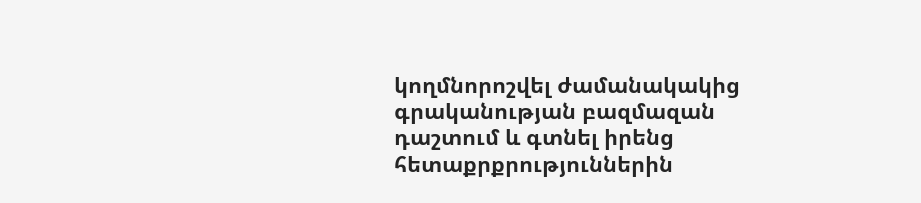կողմնորոշվել ժամանակակից գրականության բազմազան դաշտում և գտնել իրենց հետաքրքրություններին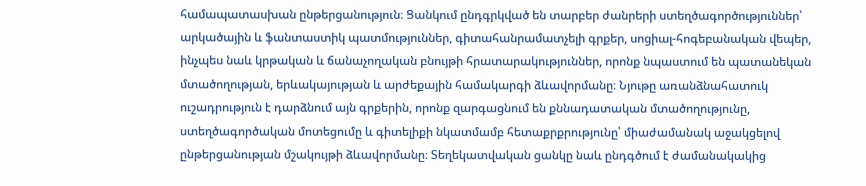համապատասխան ընթերցանություն։ Ցանկում ընդգրկված են տարբեր ժանրերի ստեղծագործություններ՝ արկածային և ֆանտաստիկ պատմություններ, գիտահանրամատչելի գրքեր, սոցիալ-հոգեբանական վեպեր, ինչպես նաև կրթական և ճանաչողական բնույթի հրատարակություններ, որոնք նպաստում են պատանեկան մտածողության, երևակայության և արժեքային համակարգի ձևավորմանը։ Նյութը առանձնահատուկ ուշադրություն է դարձնում այն գրքերին, որոնք զարգացնում են քննադատական մտածողությունը, ստեղծագործական մոտեցումը և գիտելիքի նկատմամբ հետաքրքրությունը՝ միաժամանակ աջակցելով ընթերցանության մշակույթի ձևավորմանը։ Տեղեկատվական ցանկը նաև ընդգծում է ժամանակակից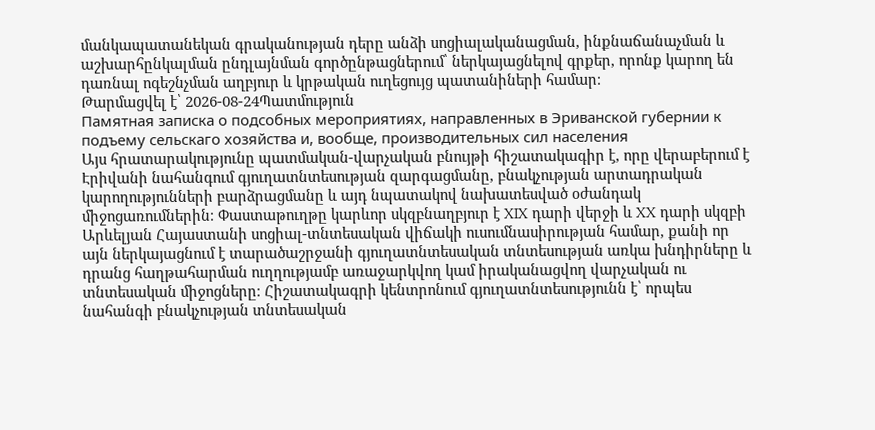մանկապատանեկան գրականության դերը անձի սոցիալականացման, ինքնաճանաչման և աշխարհընկալման ընդլայնման գործընթացներում՝ ներկայացնելով գրքեր, որոնք կարող են դառնալ ոգեշնչման աղբյուր և կրթական ուղեցույց պատանիների համար։
Թարմացվել է՝ 2026-08-24Պատմություն
Памятная записка о подсобных мероприятиях, направленных в Эриванской губернии к подъему сельскаго хозяйства и, вообще, производительных сил населения
Այս հրատարակությունը պատմական-վարչական բնույթի հիշատակագիր է, որը վերաբերում է Էրիվանի նահանգում գյուղատնտեսության զարգացմանը, բնակչության արտադրական կարողությունների բարձրացմանը և այդ նպատակով նախատեսված օժանդակ միջոցառումներին։ Փաստաթուղթը կարևոր սկզբնաղբյուր է XIX դարի վերջի և XX դարի սկզբի Արևելյան Հայաստանի սոցիալ-տնտեսական վիճակի ուսումնասիրության համար, քանի որ այն ներկայացնում է տարածաշրջանի գյուղատնտեսական տնտեսության առկա խնդիրները և դրանց հաղթահարման ուղղությամբ առաջարկվող կամ իրականացվող վարչական ու տնտեսական միջոցները։ Հիշատակագրի կենտրոնում գյուղատնտեսությունն է՝ որպես նահանգի բնակչության տնտեսական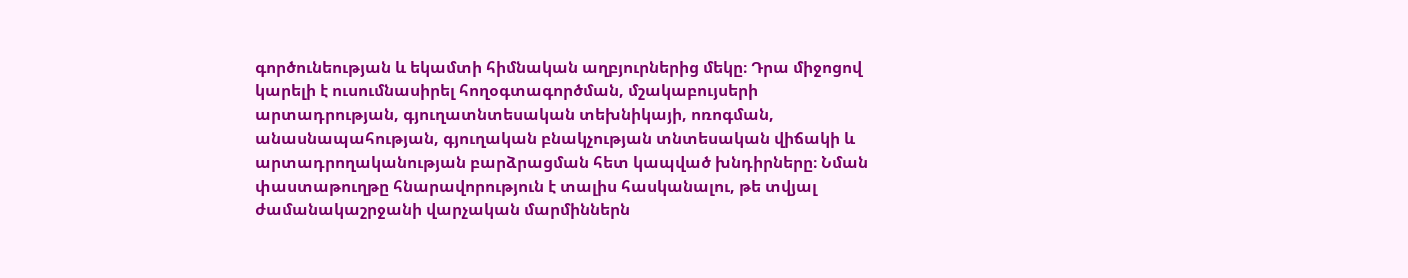գործունեության և եկամտի հիմնական աղբյուրներից մեկը։ Դրա միջոցով կարելի է ուսումնասիրել հողօգտագործման, մշակաբույսերի արտադրության, գյուղատնտեսական տեխնիկայի, ոռոգման, անասնապահության, գյուղական բնակչության տնտեսական վիճակի և արտադրողականության բարձրացման հետ կապված խնդիրները։ Նման փաստաթուղթը հնարավորություն է տալիս հասկանալու, թե տվյալ ժամանակաշրջանի վարչական մարմիններն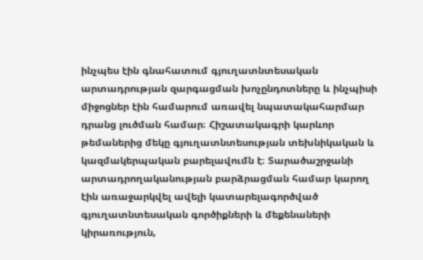ինչպես էին գնահատում գյուղատնտեսական արտադրության զարգացման խոչընդոտները և ինչպիսի միջոցներ էին համարում առավել նպատակահարմար դրանց լուծման համար։ Հիշատակագրի կարևոր թեմաներից մեկը գյուղատնտեսության տեխնիկական և կազմակերպական բարելավումն է։ Տարածաշրջանի արտադրողականության բարձրացման համար կարող էին առաջարկվել ավելի կատարելագործված գյուղատնտեսական գործիքների և մեքենաների կիրառություն,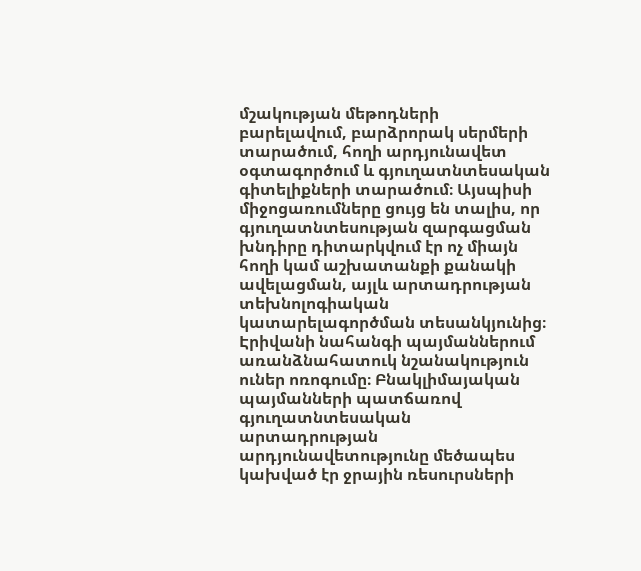մշակության մեթոդների բարելավում, բարձրորակ սերմերի տարածում, հողի արդյունավետ օգտագործում և գյուղատնտեսական գիտելիքների տարածում։ Այսպիսի միջոցառումները ցույց են տալիս, որ գյուղատնտեսության զարգացման խնդիրը դիտարկվում էր ոչ միայն հողի կամ աշխատանքի քանակի ավելացման, այլև արտադրության տեխնոլոգիական կատարելագործման տեսանկյունից։ Էրիվանի նահանգի պայմաններում առանձնահատուկ նշանակություն ուներ ոռոգումը։ Բնակլիմայական պայմանների պատճառով գյուղատնտեսական արտադրության արդյունավետությունը մեծապես կախված էր ջրային ռեսուրսների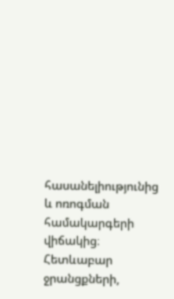հասանելիությունից և ոռոգման համակարգերի վիճակից։ Հետևաբար ջրանցքների,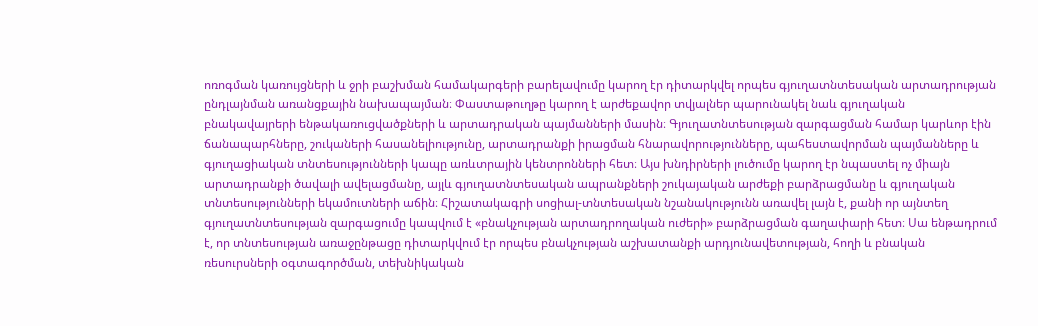ոռոգման կառույցների և ջրի բաշխման համակարգերի բարելավումը կարող էր դիտարկվել որպես գյուղատնտեսական արտադրության ընդլայնման առանցքային նախապայման։ Փաստաթուղթը կարող է արժեքավոր տվյալներ պարունակել նաև գյուղական բնակավայրերի ենթակառուցվածքների և արտադրական պայմանների մասին։ Գյուղատնտեսության զարգացման համար կարևոր էին ճանապարհները, շուկաների հասանելիությունը, արտադրանքի իրացման հնարավորությունները, պահեստավորման պայմանները և գյուղացիական տնտեսությունների կապը առևտրային կենտրոնների հետ։ Այս խնդիրների լուծումը կարող էր նպաստել ոչ միայն արտադրանքի ծավալի ավելացմանը, այլև գյուղատնտեսական ապրանքների շուկայական արժեքի բարձրացմանը և գյուղական տնտեսությունների եկամուտների աճին։ Հիշատակագրի սոցիալ-տնտեսական նշանակությունն առավել լայն է, քանի որ այնտեղ գյուղատնտեսության զարգացումը կապվում է «բնակչության արտադրողական ուժերի» բարձրացման գաղափարի հետ։ Սա ենթադրում է, որ տնտեսության առաջընթացը դիտարկվում էր որպես բնակչության աշխատանքի արդյունավետության, հողի և բնական ռեսուրսների օգտագործման, տեխնիկական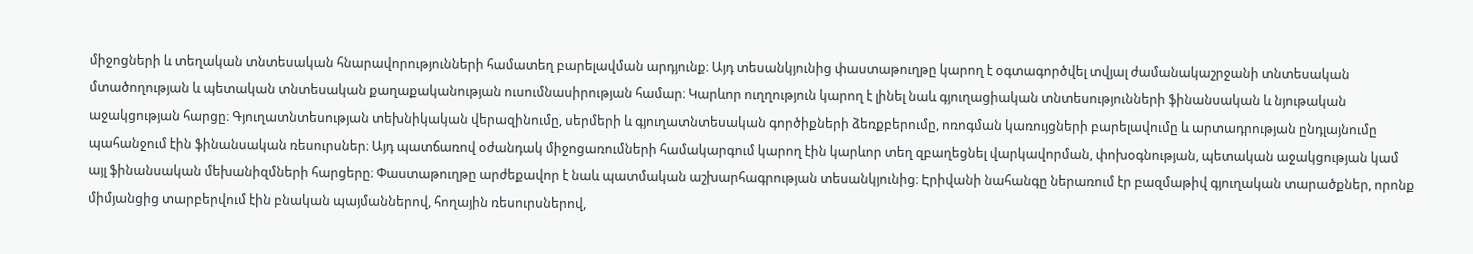միջոցների և տեղական տնտեսական հնարավորությունների համատեղ բարելավման արդյունք։ Այդ տեսանկյունից փաստաթուղթը կարող է օգտագործվել տվյալ ժամանակաշրջանի տնտեսական մտածողության և պետական տնտեսական քաղաքականության ուսումնասիրության համար։ Կարևոր ուղղություն կարող է լինել նաև գյուղացիական տնտեսությունների ֆինանսական և նյութական աջակցության հարցը։ Գյուղատնտեսության տեխնիկական վերազինումը, սերմերի և գյուղատնտեսական գործիքների ձեռքբերումը, ոռոգման կառույցների բարելավումը և արտադրության ընդլայնումը պահանջում էին ֆինանսական ռեսուրսներ։ Այդ պատճառով օժանդակ միջոցառումների համակարգում կարող էին կարևոր տեղ զբաղեցնել վարկավորման, փոխօգնության, պետական աջակցության կամ այլ ֆինանսական մեխանիզմների հարցերը։ Փաստաթուղթը արժեքավոր է նաև պատմական աշխարհագրության տեսանկյունից։ Էրիվանի նահանգը ներառում էր բազմաթիվ գյուղական տարածքներ, որոնք միմյանցից տարբերվում էին բնական պայմաններով, հողային ռեսուրսներով,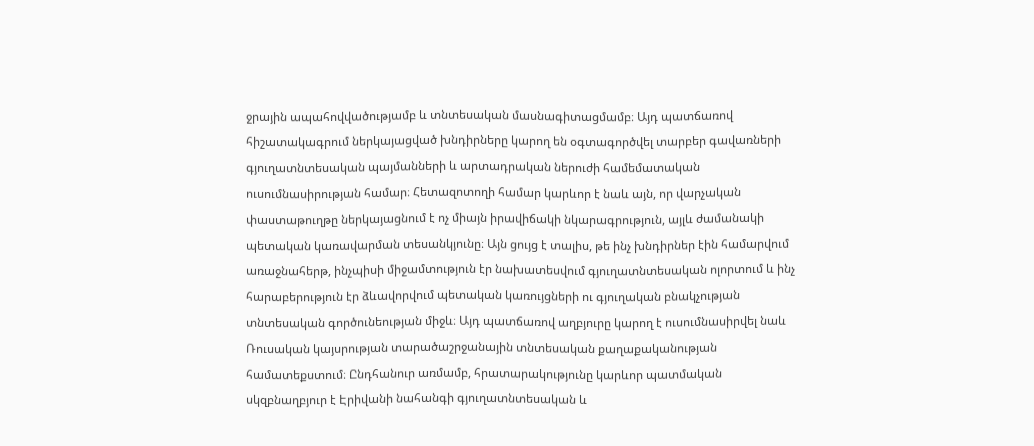ջրային ապահովվածությամբ և տնտեսական մասնագիտացմամբ։ Այդ պատճառով հիշատակագրում ներկայացված խնդիրները կարող են օգտագործվել տարբեր գավառների գյուղատնտեսական պայմանների և արտադրական ներուժի համեմատական ուսումնասիրության համար։ Հետազոտողի համար կարևոր է նաև այն, որ վարչական փաստաթուղթը ներկայացնում է ոչ միայն իրավիճակի նկարագրություն, այլև ժամանակի պետական կառավարման տեսանկյունը։ Այն ցույց է տալիս, թե ինչ խնդիրներ էին համարվում առաջնահերթ, ինչպիսի միջամտություն էր նախատեսվում գյուղատնտեսական ոլորտում և ինչ հարաբերություն էր ձևավորվում պետական կառույցների ու գյուղական բնակչության տնտեսական գործունեության միջև։ Այդ պատճառով աղբյուրը կարող է ուսումնասիրվել նաև Ռուսական կայսրության տարածաշրջանային տնտեսական քաղաքականության համատեքստում։ Ընդհանուր առմամբ, հրատարակությունը կարևոր պատմական սկզբնաղբյուր է Էրիվանի նահանգի գյուղատնտեսական և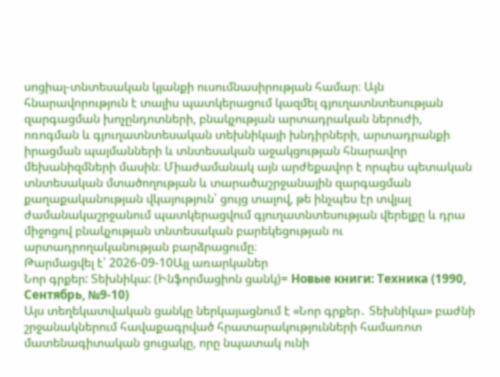սոցիալ-տնտեսական կյանքի ուսումնասիրության համար։ Այն հնարավորություն է տալիս պատկերացում կազմել գյուղատնտեսության զարգացման խոչընդոտների, բնակչության արտադրական ներուժի, ոռոգման և գյուղատնտեսական տեխնիկայի խնդիրների, արտադրանքի իրացման պայմանների և տնտեսական աջակցության հնարավոր մեխանիզմների մասին։ Միաժամանակ այն արժեքավոր է որպես պետական տնտեսական մտածողության և տարածաշրջանային զարգացման քաղաքականության վկայություն՝ ցույց տալով, թե ինչպես էր տվյալ ժամանակաշրջանում պատկերացվում գյուղատնտեսության վերելքը և դրա միջոցով բնակչության տնտեսական բարեկեցության ու արտադրողականության բարձրացումը։
Թարմացվել է՝ 2026-09-10Այլ առարկաներ
Նոր գրքեր: Տեխնիկա: (Ինֆորմացիոն ցանկ)= Новые книги: Техника (1990, Сентябрь, №9-10)
Այս տեղեկատվական ցանկը ներկայացնում է «Նոր գրքեր․ Տեխնիկա» բաժնի շրջանակներում հավաքագրված հրատարակությունների համառոտ մատենագիտական ցուցակը, որը նպատակ ունի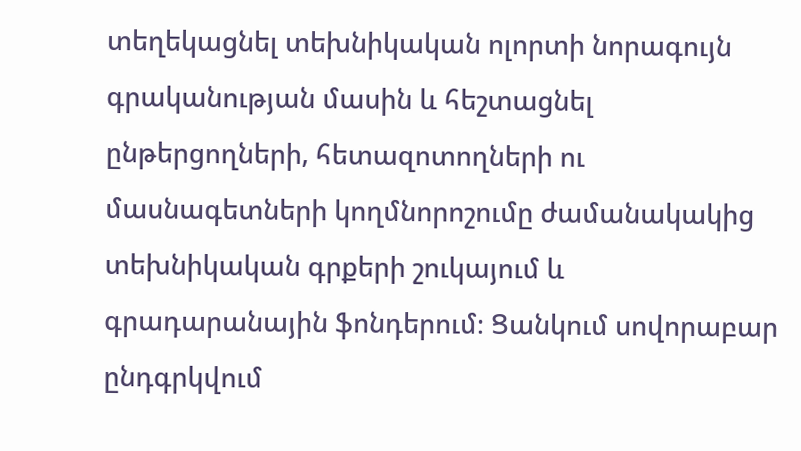տեղեկացնել տեխնիկական ոլորտի նորագույն գրականության մասին և հեշտացնել ընթերցողների, հետազոտողների ու մասնագետների կողմնորոշումը ժամանակակից տեխնիկական գրքերի շուկայում և գրադարանային ֆոնդերում։ Ցանկում սովորաբար ընդգրկվում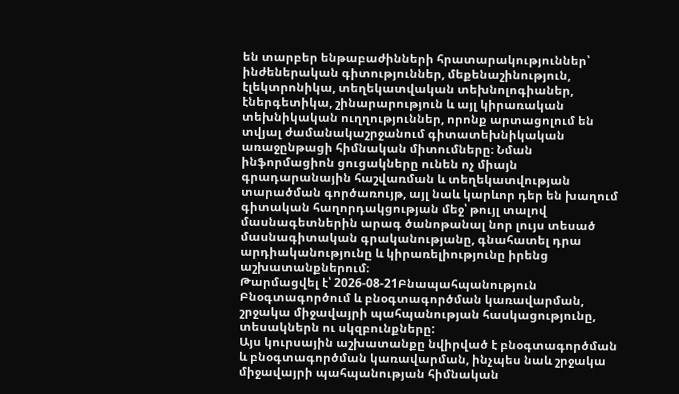են տարբեր ենթաբաժինների հրատարակություններ՝ ինժեներական գիտություններ, մեքենաշինություն, էլեկտրոնիկա, տեղեկատվական տեխնոլոգիաներ, էներգետիկա, շինարարություն և այլ կիրառական տեխնիկական ուղղություններ, որոնք արտացոլում են տվյալ ժամանակաշրջանում գիտատեխնիկական առաջընթացի հիմնական միտումները։ Նման ինֆորմացիոն ցուցակները ունեն ոչ միայն գրադարանային հաշվառման և տեղեկատվության տարածման գործառույթ, այլ նաև կարևոր դեր են խաղում գիտական հաղորդակցության մեջ՝ թույլ տալով մասնագետներին արագ ծանոթանալ նոր լույս տեսած մասնագիտական գրականությանը, գնահատել դրա արդիականությունը և կիրառելիությունը իրենց աշխատանքներում։
Թարմացվել է՝ 2026-08-21Բնապահպանություն
Բնօգտագործում և բնօգտագործման կառավարման, շրջակա միջավայրի պահպանության հասկացությունը, տեսակներն ու սկզբունքները:
Այս կուրսային աշխատանքը նվիրված է բնօգտագործման և բնօգտագործման կառավարման, ինչպես նաև շրջակա միջավայրի պահպանության հիմնական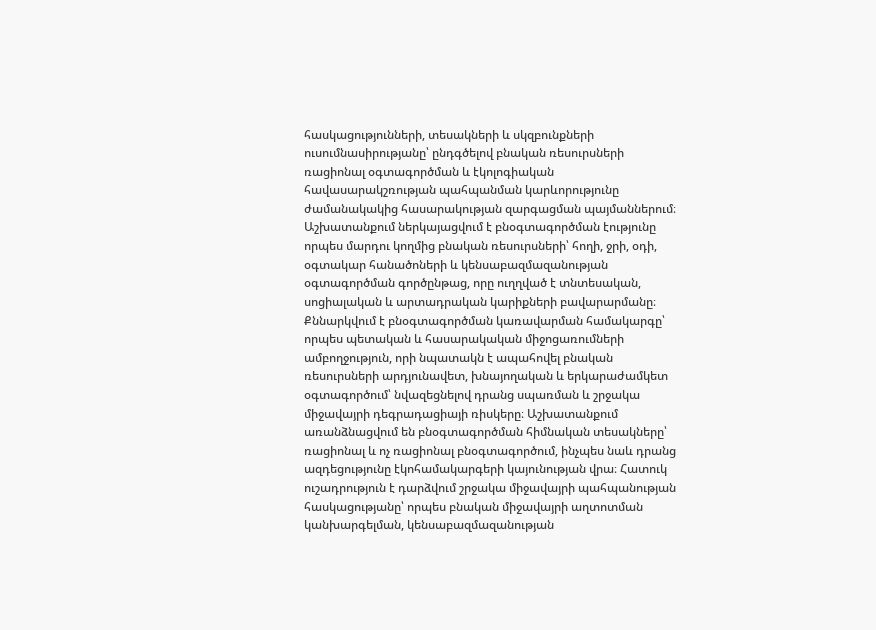հասկացությունների, տեսակների և սկզբունքների ուսումնասիրությանը՝ ընդգծելով բնական ռեսուրսների ռացիոնալ օգտագործման և էկոլոգիական հավասարակշռության պահպանման կարևորությունը ժամանակակից հասարակության զարգացման պայմաններում։ Աշխատանքում ներկայացվում է բնօգտագործման էությունը որպես մարդու կողմից բնական ռեսուրսների՝ հողի, ջրի, օդի, օգտակար հանածոների և կենսաբազմազանության օգտագործման գործընթաց, որը ուղղված է տնտեսական, սոցիալական և արտադրական կարիքների բավարարմանը։ Քննարկվում է բնօգտագործման կառավարման համակարգը՝ որպես պետական և հասարակական միջոցառումների ամբողջություն, որի նպատակն է ապահովել բնական ռեսուրսների արդյունավետ, խնայողական և երկարաժամկետ օգտագործում՝ նվազեցնելով դրանց սպառման և շրջակա միջավայրի դեգրադացիայի ռիսկերը։ Աշխատանքում առանձնացվում են բնօգտագործման հիմնական տեսակները՝ ռացիոնալ և ոչ ռացիոնալ բնօգտագործում, ինչպես նաև դրանց ազդեցությունը էկոհամակարգերի կայունության վրա։ Հատուկ ուշադրություն է դարձվում շրջակա միջավայրի պահպանության հասկացությանը՝ որպես բնական միջավայրի աղտոտման կանխարգելման, կենսաբազմազանության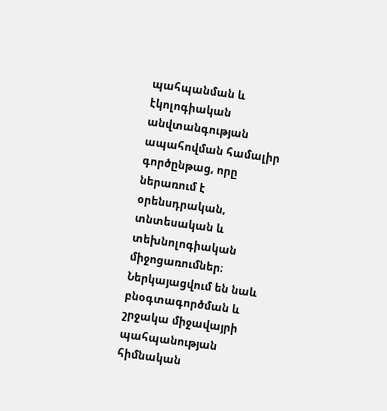պահպանման և էկոլոգիական անվտանգության ապահովման համալիր գործընթաց, որը ներառում է օրենսդրական, տնտեսական և տեխնոլոգիական միջոցառումներ։ Ներկայացվում են նաև բնօգտագործման և շրջակա միջավայրի պահպանության հիմնական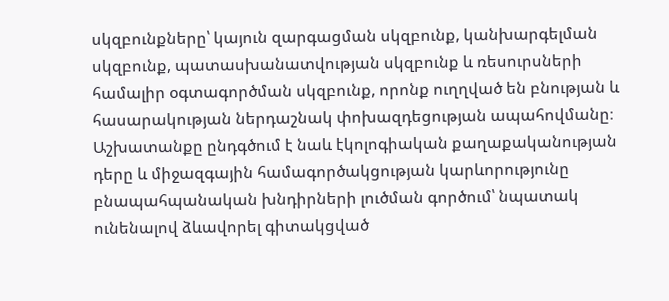սկզբունքները՝ կայուն զարգացման սկզբունք, կանխարգելման սկզբունք, պատասխանատվության սկզբունք և ռեսուրսների համալիր օգտագործման սկզբունք, որոնք ուղղված են բնության և հասարակության ներդաշնակ փոխազդեցության ապահովմանը։ Աշխատանքը ընդգծում է նաև էկոլոգիական քաղաքականության դերը և միջազգային համագործակցության կարևորությունը բնապահպանական խնդիրների լուծման գործում՝ նպատակ ունենալով ձևավորել գիտակցված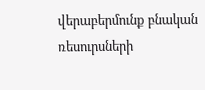վերաբերմունք բնական ռեսուրսների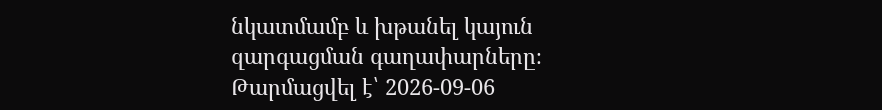նկատմամբ և խթանել կայուն զարգացման գաղափարները։
Թարմացվել է՝ 2026-09-06